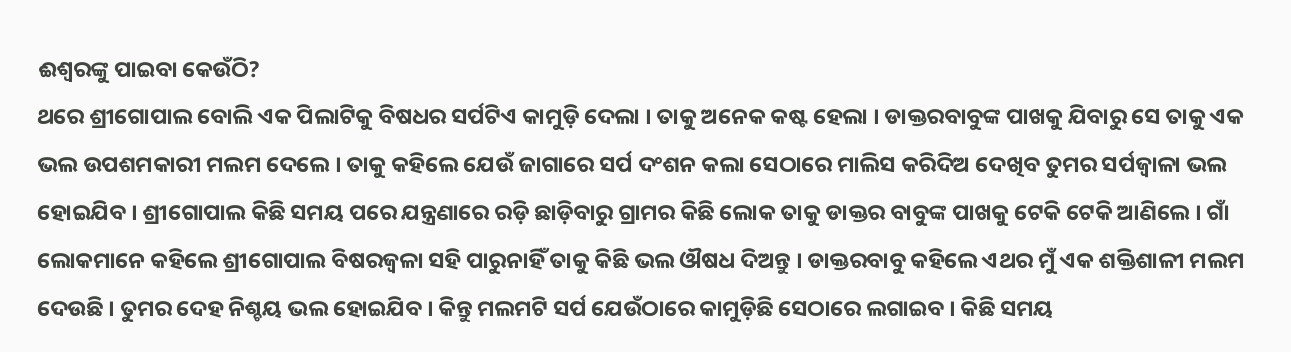ଈଶ୍ୱରଙ୍କୁ ପାଇବା କେଉଁଠି?
ଥରେ ଶ୍ରୀଗୋପାଲ ବୋଲି ଏକ ପିଲାଟିକୁ ବିଷଧର ସର୍ପଟିଏ କାମୁଡ଼ି ଦେଲା । ତାକୁ ଅନେକ କଷ୍ଟ ହେଲା । ଡାକ୍ତରବାବୁଙ୍କ ପାଖକୁ ଯିବାରୁ ସେ ତାକୁ ଏକ ଭଲ ଉପଶମକାରୀ ମଲମ ଦେଲେ । ତାକୁ କହିଲେ ଯେଉଁ ଜାଗାରେ ସର୍ପ ଦଂଶନ କଲା ସେଠାରେ ମାଲିସ କରିଦିଅ ଦେଖିବ ତୁମର ସର୍ପଜ୍ୱାଳା ଭଲ ହୋଇଯିବ । ଶ୍ରୀଗୋପାଲ କିଛି ସମୟ ପରେ ଯନ୍ତ୍ରଣାରେ ରଡ଼ି ଛାଡ଼ିବାରୁ ଗ୍ରାମର କିଛି ଲୋକ ତାକୁ ଡାକ୍ତର ବାବୁଙ୍କ ପାଖକୁ ଟେକି ଟେକି ଆଣିଲେ । ଗାଁ ଲୋକମାନେ କହିଲେ ଶ୍ରୀଗୋପାଲ ବିଷରଜ୍ୱଳା ସହି ପାରୁନାହିଁ ତାକୁ କିଛି ଭଲ ଔଷଧ ଦିଅନ୍ତୁ । ଡାକ୍ତରବାବୁ କହିଲେ ଏଥର ମୁଁ ଏକ ଶକ୍ତିଶାଳୀ ମଲମ ଦେଉଛି । ତୁମର ଦେହ ନିଶ୍ଚୟ ଭଲ ହୋଇଯିବ । କିନ୍ତୁ ମଲମଟି ସର୍ପ ଯେଉଁଠାରେ କାମୁଡ଼ିଛି ସେଠାରେ ଲଗାଇବ । କିଛି ସମୟ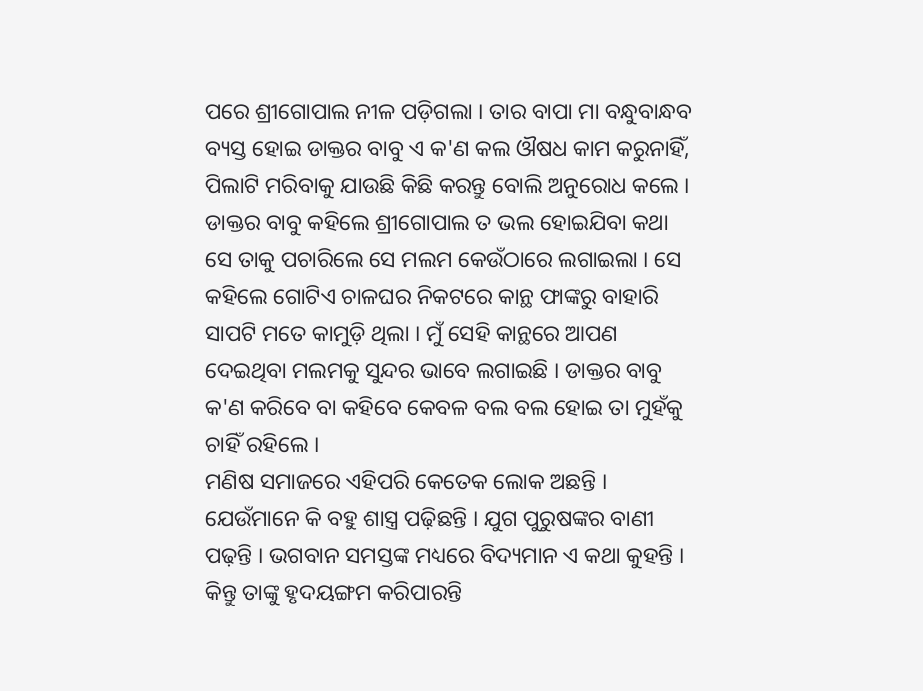ପରେ ଶ୍ରୀଗୋପାଲ ନୀଳ ପଡ଼ିଗଲା । ତାର ବାପା ମା ବନ୍ଧୁବାନ୍ଧବ ବ୍ୟସ୍ତ ହୋଇ ଡାକ୍ତର ବାବୁ ଏ କ'ଣ କଲ ଔଷଧ କାମ କରୁନାହିଁ, ପିଲାଟି ମରିବାକୁ ଯାଉଛି କିଛି କରନ୍ତୁ ବୋଲି ଅନୁରୋଧ କଲେ । ଡାକ୍ତର ବାବୁ କହିଲେ ଶ୍ରୀଗୋପାଲ ତ ଭଲ ହୋଇଯିବା କଥା ସେ ତାକୁ ପଚାରିଲେ ସେ ମଲମ କେଉଁଠାରେ ଲଗାଇଲା । ସେ କହିଲେ ଗୋଟିଏ ଚାଳଘର ନିକଟରେ କାନ୍ଥ ଫାଙ୍କରୁ ବାହାରି ସାପଟି ମତେ କାମୁଡ଼ି ଥିଲା । ମୁଁ ସେହି କାନ୍ଥରେ ଆପଣ ଦେଇଥିବା ମଲମକୁ ସୁନ୍ଦର ଭାବେ ଲଗାଇଛି । ଡାକ୍ତର ବାବୁ କ'ଣ କରିବେ ବା କହିବେ କେବଳ ବଲ ବଲ ହୋଇ ତା ମୁହଁକୁ ଚାହିଁ ରହିଲେ ।
ମଣିଷ ସମାଜରେ ଏହିପରି କେତେକ ଲୋକ ଅଛନ୍ତି । ଯେଉଁମାନେ କି ବହୁ ଶାସ୍ତ୍ର ପଢ଼ିଛନ୍ତି । ଯୁଗ ପୁରୁଷଙ୍କର ବାଣୀ ପଢ଼ନ୍ତି । ଭଗବାନ ସମସ୍ତଙ୍କ ମଧ୍ୟରେ ବିଦ୍ୟମାନ ଏ କଥା କୁହନ୍ତି । କିନ୍ତୁ ତାଙ୍କୁ ହୃଦୟଙ୍ଗମ କରିପାରନ୍ତି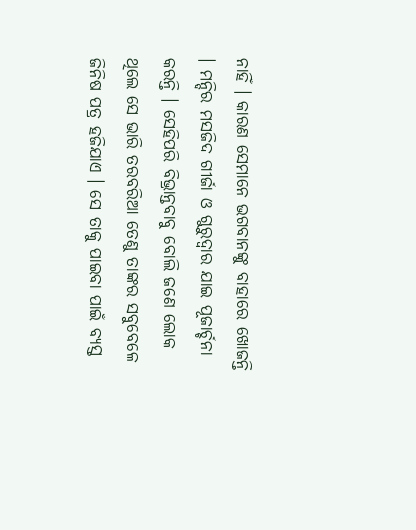ନାହିଁ । କାରଣ ସେମାନେ ଭଗବାନଙ୍କୁ ବାହାରେ ଖୋଜନ୍ତି । ମନ୍ଦିର ମସଜିଦ ଗୀର୍ଜା ଓ ଗୁରୁଦ୍ୱାର ଯାଇ ପୂଜାର୍ଚ୍ଚନା କରନ୍ତି । ସେହିପରି ବିଭ୍ରାନ୍ତବାବୁ ବୋଲି ଜଣେ ଲୋକ ଥିଲେ ସେ ଭାରି ତରବରିଆ ତେଣୁ ତାଙ୍କର ସବୁବେଳେ ଜିନିଷ ପତ୍ର ହଜିଯାଏ । ସେ ତାକୁ ପାଇବା ପାଇଁ ବ୍ୟସ୍ତ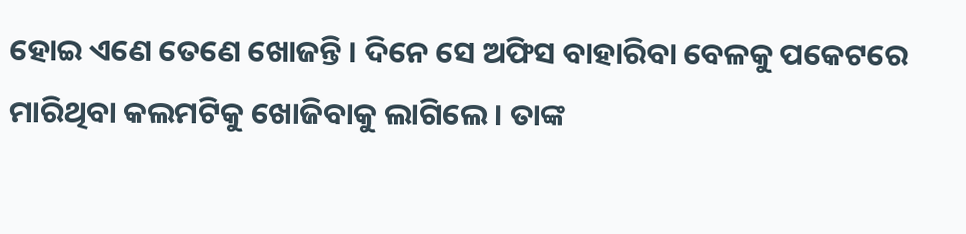ହୋଇ ଏଣେ ତେଣେ ଖୋଜନ୍ତି । ଦିନେ ସେ ଅଫିସ ବାହାରିବା ବେଳକୁ ପକେଟରେ ମାରିଥିବା କଲମଟିକୁ ଖୋଜିବାକୁ ଲାଗିଲେ । ତାଙ୍କ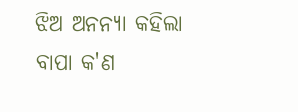ଝିଅ ଅନନ୍ୟା କହିଲା ବାପା କ'ଣ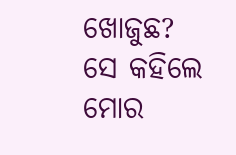ଖୋଜୁଛ? ସେ କହିଲେ ମୋର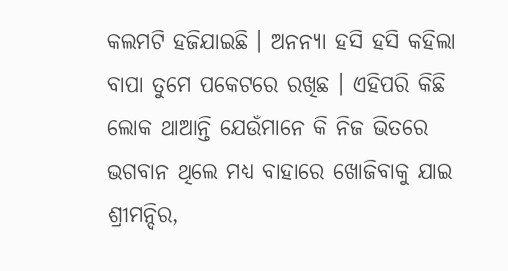କଲମଟି ହଜିଯାଇଛି । ଅନନ୍ୟା ହସି ହସି କହିଲା ବାପା ତୁମେ ପକେଟରେ ରଖିଛ । ଏହିପରି କିଛି ଲୋକ ଥାଆନ୍ତି ଯେଉଁମାନେ କି ନିଜ ଭିତରେ ଭଗବାନ ଥିଲେ ମଧ୍ୟ ବାହାରେ ଖୋଜିବାକୁ ଯାଇ ଶ୍ରୀମନ୍ଦିର,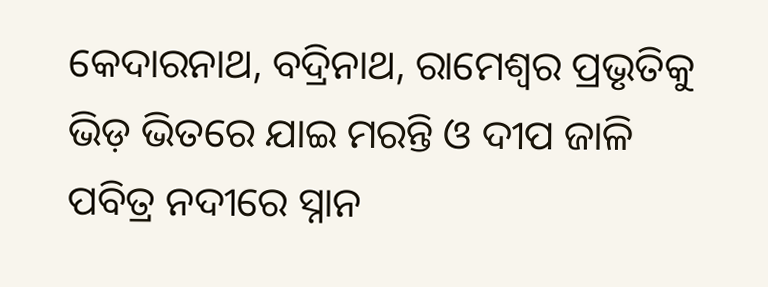କେଦାରନାଥ, ବଦ୍ରିନାଥ, ରାମେଶ୍ୱର ପ୍ରଭୃତିକୁ ଭିଡ଼ ଭିତରେ ଯାଇ ମରନ୍ତି ଓ ଦୀପ ଜାଳି ପବିତ୍ର ନଦୀରେ ସ୍ନାନ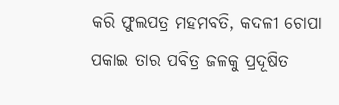କରି ଫୁଲପତ୍ର ମହମବତି, କଦଳୀ ଚୋପା ପକାଇ ତାର ପବିତ୍ର ଜଳକୁ ପ୍ରଦୂଷିତ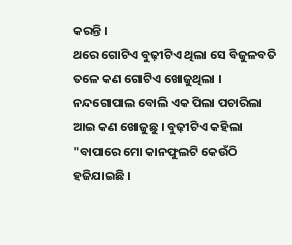କରନ୍ତି ।
ଥରେ ଗୋଟିଏ ବୁଢ଼ୀଟିଏ ଥିଲା ସେ ବିଜୁଳବତି ତଳେ କଣ ଗୋଟିଏ ଖୋଜୁଥିଲା । ନନ୍ଦଗୋପାଲ ବୋଲି ଏକ ପିଲା ପଚାରିଲା ଆଇ କଣ ଖୋଜୁଛୁ । ବୁଢ଼ୀଟିଏ କହିଲା "ବାପାରେ ମୋ କାନଫୁଲଟି କେଉଁଠି ହଜିଯାଇଛି ।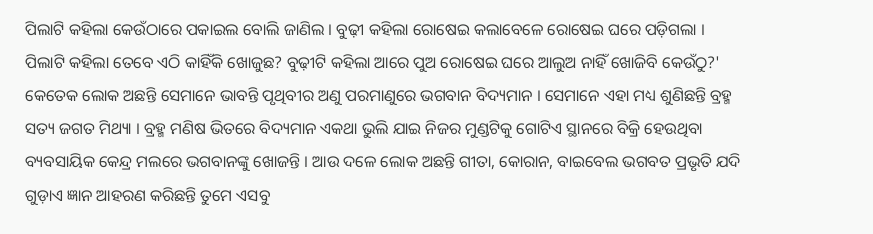ପିଲାଟି କହିଲା କେଉଁଠାରେ ପକାଇଲ ବୋଲି ଜାଣିଲ । ବୁଢ଼ୀ କହିଲା ରୋଷେଇ କଲାବେଳେ ରୋଷେଇ ଘରେ ପଡ଼ିଗଲା । ପିଲାଟି କହିଲା ତେବେ ଏଠି କାହିଁକି ଖୋଜୁଛ? ବୁଢ଼ୀଟି କହିଲା ଆରେ ପୁଅ ରୋଷେଇ ଘରେ ଆଲୁଅ ନାହିଁ ଖୋଜିବି କେଉଁଠୁ?'
କେତେକ ଲୋକ ଅଛନ୍ତି ସେମାନେ ଭାବନ୍ତି ପୃଥିବୀର ଅଣୁ ପରମାଣୁରେ ଭଗବାନ ବିଦ୍ୟମାନ । ସେମାନେ ଏହା ମଧ୍ୟ ଶୁଣିଛନ୍ତି ବ୍ରହ୍ମ ସତ୍ୟ ଜଗତ ମିଥ୍ୟା । ବ୍ରହ୍ମ ମଣିଷ ଭିତରେ ବିଦ୍ୟମାନ ଏକଥା ଭୁଲି ଯାଇ ନିଜର ମୁଣ୍ଡଟିକୁ ଗୋଟିଏ ସ୍ଥାନରେ ବିକ୍ରି ହେଉଥିବା ବ୍ୟବସାୟିକ କେନ୍ଦ୍ର ମଲରେ ଭଗବାନଙ୍କୁ ଖୋଜନ୍ତି । ଆଉ ଦଳେ ଲୋକ ଅଛନ୍ତି ଗୀତା, କୋରାନ, ବାଇବେଲ ଭଗବତ ପ୍ରଭୃତି ଯଦି ଗୁଡ଼ାଏ ଜ୍ଞାନ ଆହରଣ କରିଛନ୍ତି ତୁମେ ଏସବୁ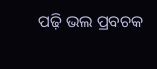ପଢ଼ି ଭଲ ପ୍ରବଚକ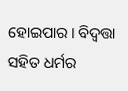ହୋଇପାର । ବିଦ୍ବତ୍ତା ସହିତ ଧର୍ମର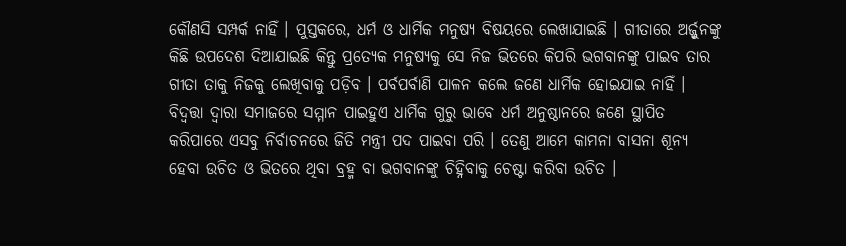କୌଣସି ସମ୍ପର୍କ ନାହିଁ । ପୁସ୍ତକରେ, ଧର୍ମ ଓ ଧାର୍ମିକ ମନୁଷ୍ୟ ବିଷୟରେ ଲେଖାଯାଇଛି । ଗୀତାରେ ଅର୍ଜ୍ଜୁନଙ୍କୁ କିଛି ଉପଦେଶ ଦିଆଯାଇଛି କିନ୍ତୁ ପ୍ରତ୍ୟେକ ମନୁଷ୍ୟକୁ ସେ ନିଜ ଭିତରେ କିପରି ଭଗବାନଙ୍କୁ ପାଇବ ତାର ଗୀତା ତାକୁ ନିଜକୁ ଲେଖିବାକୁ ପଡ଼ିବ । ପର୍ବପର୍ବାଣି ପାଳନ କଲେ ଜଣେ ଧାର୍ମିକ ହୋଇଯାଇ ନାହିଁ । ବିଦ୍ବତ୍ତା ଦ୍ୱାରା ସମାଜରେ ସମ୍ମାନ ପାଇହୁଏ ଧାର୍ମିକ ଗୁରୁ ଭାବେ ଧର୍ମ ଅନୁଷ୍ଠାନରେ ଜଣେ ସ୍ଥାପିତ କରିପାରେ ଏସବୁ ନିର୍ବାଚନରେ ଜିତି ମନ୍ତ୍ରୀ ପଦ ପାଇବା ପରି । ତେଣୁ ଆମେ କାମନା ବାସନା ଶୂନ୍ୟ ହେବା ଉଚିତ ଓ ଭିତରେ ଥିବା ବ୍ରହ୍ମ ବା ଭଗବାନଙ୍କୁ ଚିହ୍ନିବାକୁ ଚେଷ୍ଟା କରିବା ଉଚିତ ।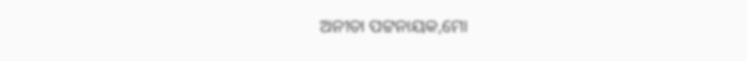ଅନୀତା ପଟ୍ଟନାୟକ,ମୋ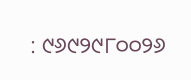: ୯୬୯୨୯୮୦୦୨୬